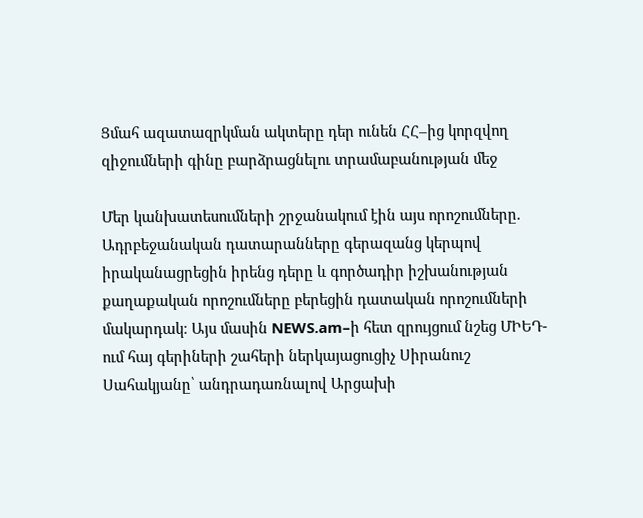Ցմահ ազատազրկման ակտերը դեր ունեն ՀՀ–ից կորզվող զիջումների գինը բարձրացնելու տրամաբանության մեջ

Մեր կանխատեսումների շրջանակում էին այս որոշումները. Ադրբեջանական դատարանները գերազանց կերպով իրականացրեցին իրենց դերը և գործադիր իշխանության քաղաքական որոշումները բերեցին դատական որոշումների մակարդակ։ Այս մասին NEWS.am–ի հետ զրույցում նշեց ՄԻԵԴ-ում հայ գերիների շահերի ներկայացուցիչ Սիրանուշ Սահակյանը՝ անդրադառնալով Արցախի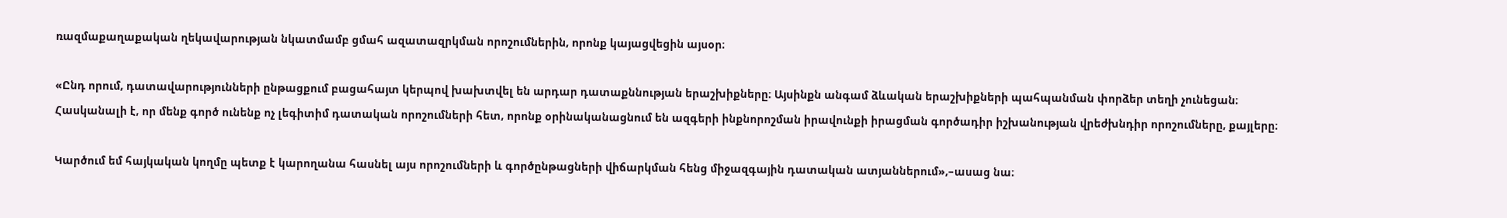ռազմաքաղաքական ղեկավարության նկատմամբ ցմահ ազատազրկման որոշումներին, որոնք կայացվեցին այսօր։

«Ընդ որում, դատավարությունների ընթացքում բացահայտ կերպով խախտվել են արդար դատաքննության երաշխիքները։ Այսինքն անգամ ձևական երաշխիքների պահպանման փորձեր տեղի չունեցան։ Հասկանալի է, որ մենք գործ ունենք ոչ լեգիտիմ դատական որոշումների հետ, որոնք օրինականացնում են ազգերի ինքնորոշման իրավունքի իրացման գործադիր իշխանության վրեժխնդիր որոշումները, քայլերը։

Կարծում եմ հայկական կողմը պետք է կարողանա հասնել այս որոշումների և գործընթացների վիճարկման հենց միջազգային դատական ատյաններում»,–ասաց նա։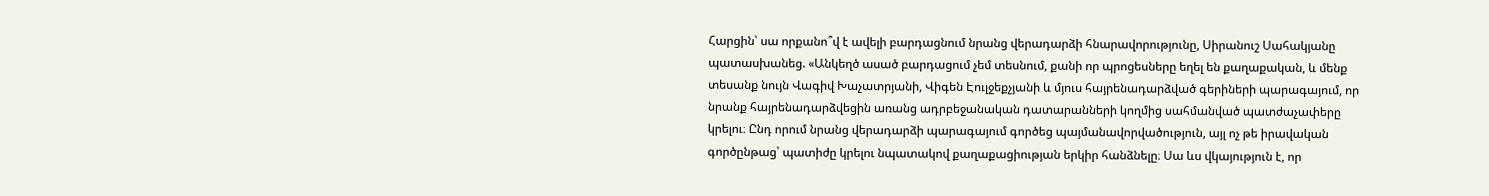Հարցին՝ սա որքանո՞վ է ավելի բարդացնում նրանց վերադարձի հնարավորությունը, Սիրանուշ Սահակյանը պատասխանեց. «Անկեղծ ասած բարդացում չեմ տեսնում, քանի որ պրոցեսները եղել են քաղաքական, և մենք տեսանք նույն Վագիվ Խաչատրյանի, Վիգեն Էուլջեքչյանի և մյուս հայրենադարձված գերիների պարագայում, որ նրանք հայրենադարձվեցին առանց ադրբեջանական դատարանների կողմից սահմանված պատժաչափերը կրելու։ Ընդ որում նրանց վերադարձի պարագայում գործեց պայմանավորվածություն, այլ ոչ թե իրավական գործընթաց՝ պատիժը կրելու նպատակով քաղաքացիության երկիր հանձնելը։ Սա ևս վկայություն է, որ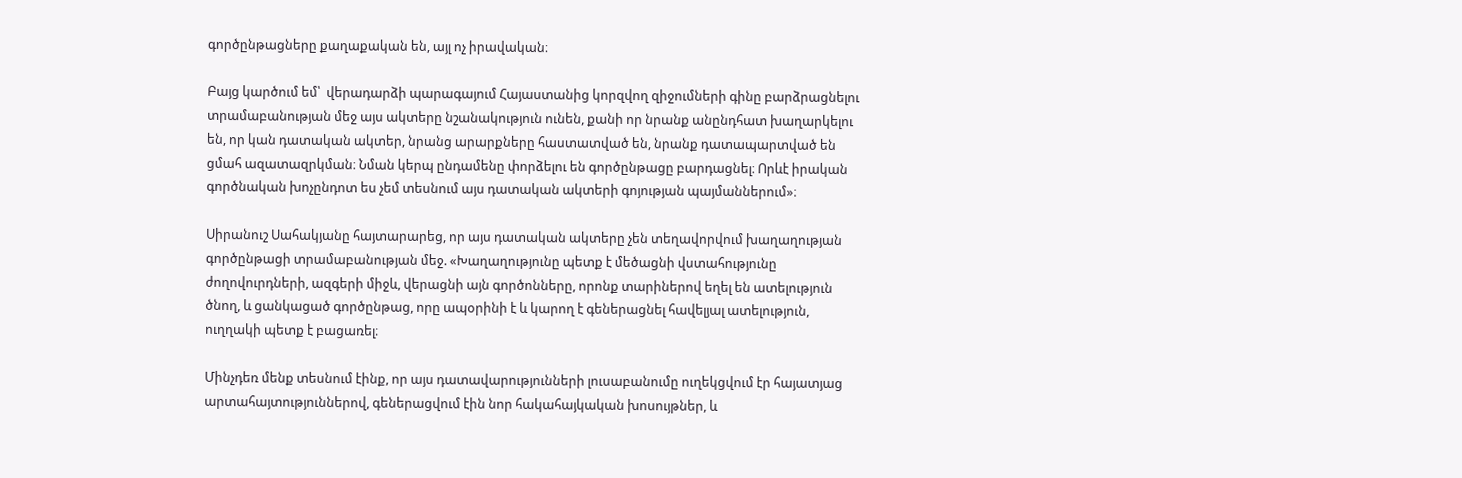գործընթացները քաղաքական են, այլ ոչ իրավական։

Բայց կարծում եմ՝  վերադարձի պարագայում Հայաստանից կորզվող զիջումների գինը բարձրացնելու տրամաբանության մեջ այս ակտերը նշանակություն ունեն, քանի որ նրանք անընդհատ խաղարկելու են, որ կան դատական ակտեր, նրանց արարքները հաստատված են, նրանք դատապարտված են ցմահ ազատազրկման։ Նման կերպ ընդամենը փորձելու են գործընթացը բարդացնել։ Որևէ իրական գործնական խոչընդոտ ես չեմ տեսնում այս դատական ակտերի գոյության պայմաններում»։

Սիրանուշ Սահակյանը հայտարարեց, որ այս դատական ակտերը չեն տեղավորվում խաղաղության գործընթացի տրամաբանության մեջ. «Խաղաղությունը պետք է մեծացնի վստահությունը ժողովուրդների, ազգերի միջև, վերացնի այն գործոնները, որոնք տարիներով եղել են ատելություն ծնող, և ցանկացած գործընթաց, որը ապօրինի է և կարող է գեներացնել հավելյալ ատելություն, ուղղակի պետք է բացառել։

Մինչդեռ մենք տեսնում էինք, որ այս դատավարությունների լուսաբանումը ուղեկցվում էր հայատյաց արտահայտություններով, գեներացվում էին նոր հակահայկական խոսույթներ, և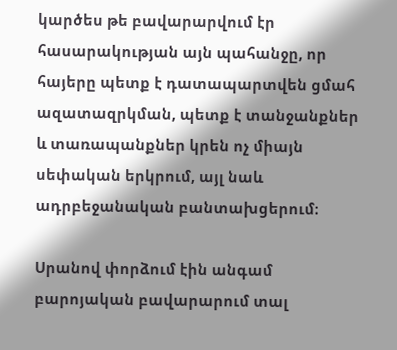կարծես թե բավարարվում էր հասարակության այն պահանջը, որ հայերը պետք է դատապարտվեն ցմահ ազատազրկման, պետք է տանջանքներ և տառապանքներ կրեն ոչ միայն սեփական երկրում, այլ նաև ադրբեջանական բանտախցերում։

Սրանով փորձում էին անգամ բարոյական բավարարում տալ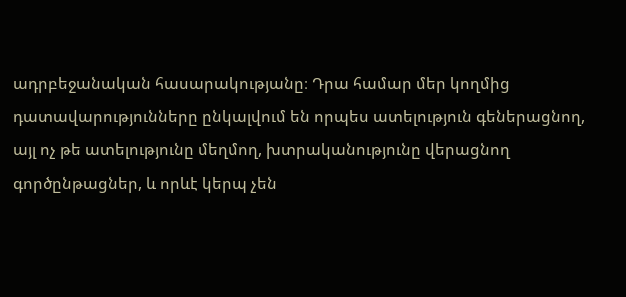ադրբեջանական հասարակությանը։ Դրա համար մեր կողմից դատավարությունները ընկալվում են որպես ատելություն գեներացնող, այլ ոչ թե ատելությունը մեղմող, խտրականությունը վերացնող գործընթացներ, և որևէ կերպ չեն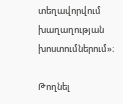տեղավորվում խաղաղության խոստումներում»։

Թողնել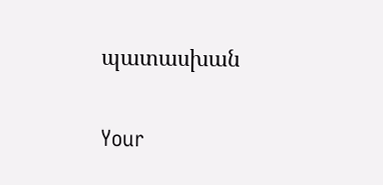պատասխան

Your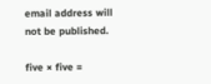email address will not be published.

five × five =